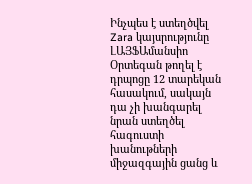Ինչպես է ստեղծվել Zara կայսրությունը
ԼԱՅՖԱմանսիո Օրտեգան թողել է դրպոցը 12 տարեկան հասակում, սակայն դա չի խանգարել նրան ստեղծել հագուստի խանութների միջազգային ցանց և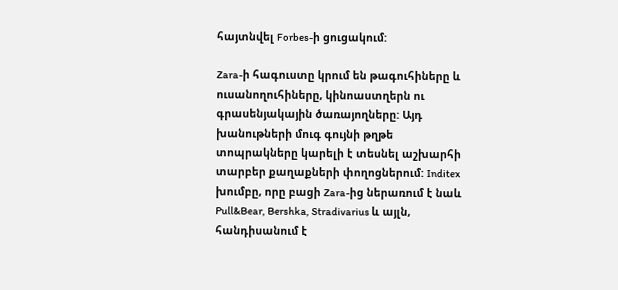հայտնվել Forbes-ի ցուցակում:

Zara-ի հագուստը կրում են թագուհիները և ուսանողուհիները, կինոաստղերն ու գրասենյակային ծառայողները: Այդ խանութների մուգ գույնի թղթե տոպրակները կարելի է տեսնել աշխարհի տարբեր քաղաքների փողոցներում: Inditex խումբը, որը բացի Zara-ից ներառում է նաև Pull&Bear, Bershka, Stradivarius և այլն, հանդիսանում է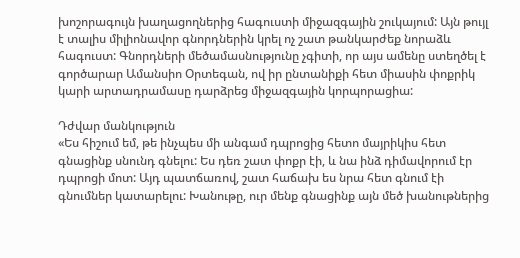խոշորագույն խաղացողներից հագուստի միջազգային շուկայում: Այն թույլ է տալիս միլիոնավոր գնորդներին կրել ոչ շատ թանկարժեք նորաձև հագուստ: Գնորդների մեծամասնությունը չգիտի, որ այս ամենը ստեղծել է գործարար Ամանսիո Օրտեգան, ով իր ընտանիքի հետ միասին փոքրիկ կարի արտադրամասը դարձրեց միջազգային կորպորացիա:

Դժվար մանկություն
«Ես հիշում եմ, թե ինչպես մի անգամ դպրոցից հետո մայրիկիս հետ գնացինք սնունդ գնելու: Ես դեռ շատ փոքր էի, և նա ինձ դիմավորում էր դպրոցի մոտ: Այդ պատճառով, շատ հաճախ ես նրա հետ գնում էի գնումներ կատարելու: Խանութը, ուր մենք գնացինք այն մեծ խանութներից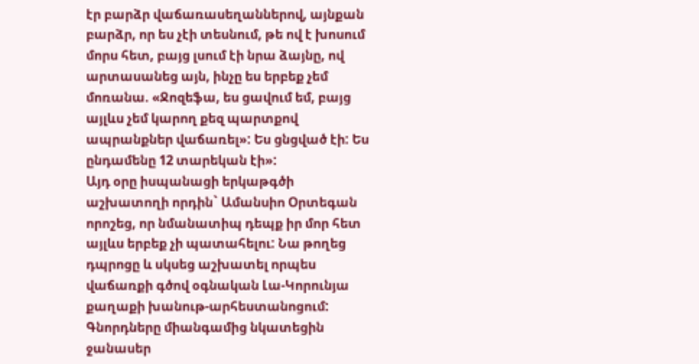էր բարձր վաճառասեղաններով, այնքան բարձր, որ ես չէի տեսնում, թե ով է խոսում մորս հետ, բայց լսում էի նրա ձայնը, ով արտասանեց այն, ինչը ես երբեք չեմ մոռանա. «Ջոզեֆա, ես ցավում եմ, բայց այլևս չեմ կարող քեզ պարտքով ապրանքներ վաճառել»: Ես ցնցված էի: Ես ընդամենը 12 տարեկան էի»:
Այդ օրը իսպանացի երկաթգծի աշխատողի որդին` Ամանսիո Օրտեգան որոշեց, որ նմանատիպ դեպք իր մոր հետ այլևս երբեք չի պատահելու: Նա թողեց դպրոցը և սկսեց աշխատել որպես վաճառքի գծով օգնական Լա-Կորունյա քաղաքի խանութ-արհեստանոցում: Գնորդները միանգամից նկատեցին ջանասեր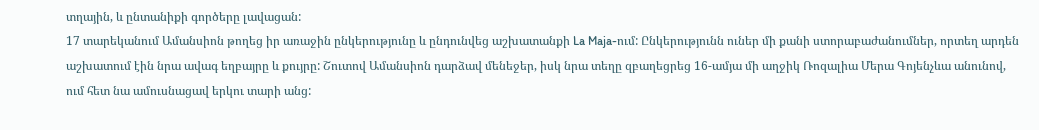տղային, և ընտանիքի գործերը լավացան:
17 տարեկանում Ամանսիոն թողեց իր առաջին ընկերությունը և ընդունվեց աշխատանքի La Maja-ում: Ընկերությունն ուներ մի քանի ստորաբաժանումներ, որտեղ արդեն աշխատում էին նրա ավագ եղբայրը և քույրը: Շուտով Ամանսիոն դարձավ մենեջեր, իսկ նրա տեղը զբաղեցրեց 16-ամյա մի աղջիկ Ռոզալիա Մերա Գոյենչևա անունով, ում հետ նա ամուսնացավ երկու տարի անց: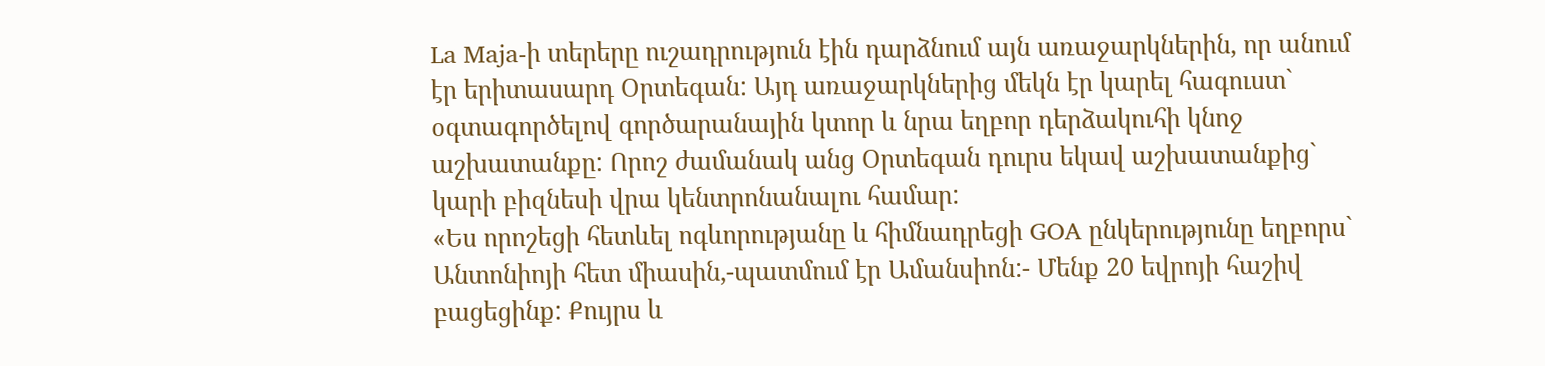La Maja-ի տերերը ուշադրություն էին դարձնում այն առաջարկներին, որ անում էր երիտասարդ Օրտեգան: Այդ առաջարկներից մեկն էր կարել հագուստ` օգտագործելով գործարանային կտոր և նրա եղբոր դերձակուհի կնոջ աշխատանքը: Որոշ ժամանակ անց Օրտեգան դուրս եկավ աշխատանքից` կարի բիզնեսի վրա կենտրոնանալու համար:
«Ես որոշեցի հետևել ոգևորությանը և հիմնադրեցի GOA ընկերությունը եղբորս` Անտոնիոյի հետ միասին,-պատմում էր Ամանսիոն:- Մենք 20 եվրոյի հաշիվ բացեցինք: Քույրս և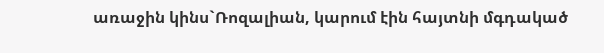առաջին կինս`Ռոզալիան, կարում էին հայտնի մգդակած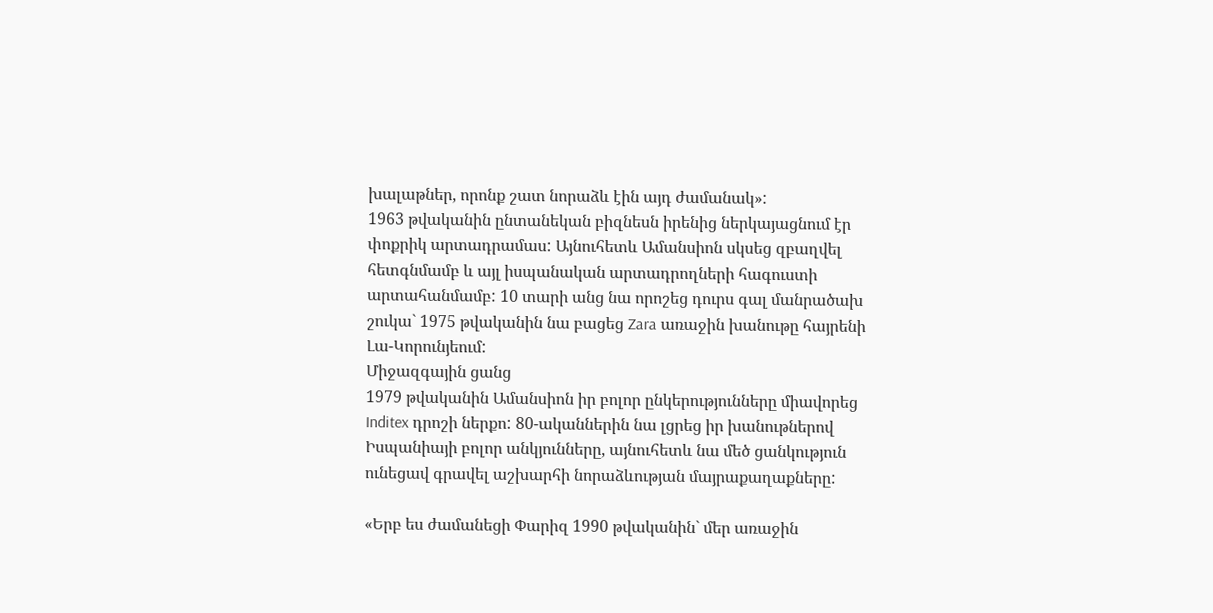խալաթներ, որոնք շատ նորաձև էին այդ ժամանակ»:
1963 թվականին ընտանեկան բիզնեսն իրենից ներկայացնում էր փոքրիկ արտադրամաս: Այնուհետև Ամանսիոն սկսեց զբաղվել հետգնմամբ և այլ իսպանական արտադրողների հագուստի արտահանմամբ: 10 տարի անց նա որոշեց դուրս գալ մանրածախ շուկա` 1975 թվականին նա բացեց Zara առաջին խանութը հայրենի Լա-Կորունյեում:
Միջազգային ցանց
1979 թվականին Ամանսիոն իր բոլոր ընկերությունները միավորեց Inditex դրոշի ներքո: 80-ականներին նա լցրեց իր խանութներով Իսպանիայի բոլոր անկյունները, այնուհետև նա մեծ ցանկություն ունեցավ գրավել աշխարհի նորաձևության մայրաքաղաքները:

«Երբ ես ժամանեցի Փարիզ 1990 թվականին` մեր առաջին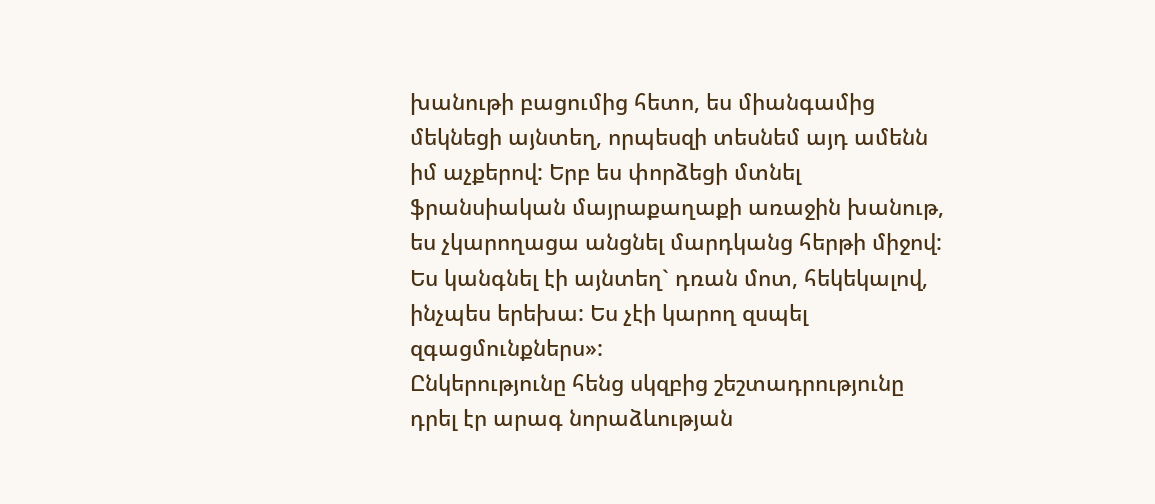խանութի բացումից հետո, ես միանգամից մեկնեցի այնտեղ, որպեսզի տեսնեմ այդ ամենն իմ աչքերով: Երբ ես փորձեցի մտնել ֆրանսիական մայրաքաղաքի առաջին խանութ, ես չկարողացա անցնել մարդկանց հերթի միջով: Ես կանգնել էի այնտեղ` դռան մոտ, հեկեկալով, ինչպես երեխա: Ես չէի կարող զսպել զգացմունքներս»:
Ընկերությունը հենց սկզբից շեշտադրությունը դրել էր արագ նորաձևության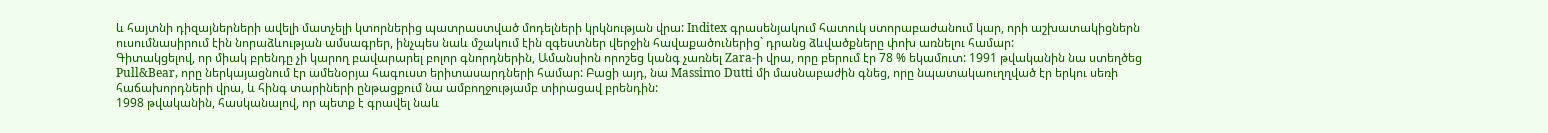և հայտնի դիզայներների ավելի մատչելի կտորներից պատրաստված մոդելների կրկնության վրա: Inditex գրասենյակում հատուկ ստորաբաժանում կար, որի աշխատակիցներն ուսումնասիրում էին նորաձևության ամսագրեր, ինչպես նաև մշակում էին զգեստներ վերջին հավաքածուներից` դրանց ձևվածքները փոխ առնելու համար:
Գիտակցելով, որ միակ բրենդը չի կարող բավարարել բոլոր գնորդներին, Ամանսիոն որոշեց կանգ չառնել Zara-ի վրա, որը բերում էր 78 % եկամուտ: 1991 թվականին նա ստեղծեց Pull&Bear, որը ներկայացնում էր ամենօրյա հագուստ երիտասարդների համար: Բացի այդ, նա Massimo Dutti մի մասնաբաժին գնեց, որը նպատակաուղղված էր երկու սեռի հաճախորդների վրա, և հինգ տարիների ընթացքում նա ամբողջությամբ տիրացավ բրենդին:
1998 թվականին, հասկանալով, որ պետք է գրավել նաև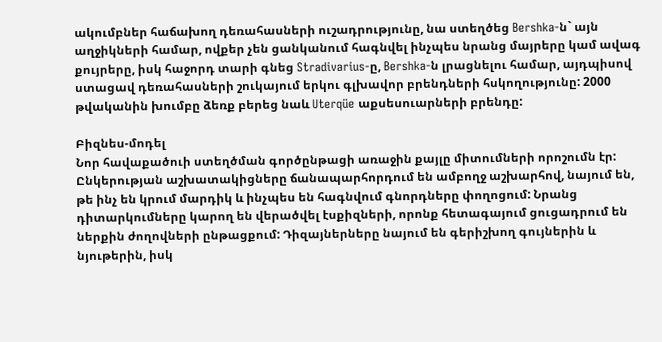ակումբներ հաճախող դեռահասների ուշադրությունը, նա ստեղծեց Bershka-ն` այն աղջիկների համար, ովքեր չեն ցանկանում հագնվել ինչպես նրանց մայրերը կամ ավագ քույրերը, իսկ հաջորդ տարի գնեց Stradivarius-ը, Bershka-ն լրացնելու համար, այդպիսով ստացավ դեռահասների շուկայում երկու գլխավոր բրենդների հսկողությունը: 2000 թվականին խումբը ձեռք բերեց նաև Uterqüe աքսեսուարների բրենդը:

Բիզնես-մոդել
Նոր հավաքածուի ստեղծման գործընթացի առաջին քայլը միտումների որոշումն էր: Ընկերության աշխատակիցները ճանապարհորդում են ամբողջ աշխարհով, նայում են, թե ինչ են կրում մարդիկ և ինչպես են հագնվում գնորդները փողոցում: Նրանց դիտարկումները կարող են վերածվել էսքիզների, որոնք հետագայում ցուցադրում են ներքին ժողովների ընթացքում: Դիզայներները նայում են գերիշխող գույներին և նյութերին, իսկ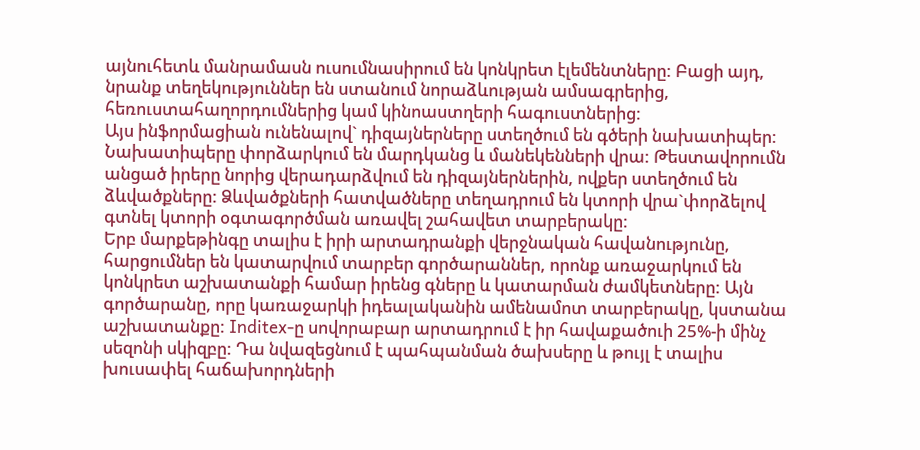այնուհետև մանրամասն ուսումնասիրում են կոնկրետ էլեմենտները: Բացի այդ, նրանք տեղեկություններ են ստանում նորաձևության ամսագրերից, հեռուստահաղորդումներից կամ կինոաստղերի հագուստներից:
Այս ինֆորմացիան ունենալով` դիզայներները ստեղծում են գծերի նախատիպեր: Նախատիպերը փորձարկում են մարդկանց և մանեկենների վրա: Թեստավորումն անցած իրերը նորից վերադարձվում են դիզայներներին, ովքեր ստեղծում են ձևվածքները: Ձևվածքների հատվածները տեղադրում են կտորի վրա`փորձելով գտնել կտորի օգտագործման առավել շահավետ տարբերակը:
Երբ մարքեթինգը տալիս է իրի արտադրանքի վերջնական հավանությունը, հարցումներ են կատարվում տարբեր գործարաններ, որոնք առաջարկում են կոնկրետ աշխատանքի համար իրենց գները և կատարման ժամկետները: Այն գործարանը, որը կառաջարկի իդեալականին ամենամոտ տարբերակը, կստանա աշխատանքը: Inditex-ը սովորաբար արտադրում է իր հավաքածուի 25%-ի մինչ սեզոնի սկիզբը: Դա նվազեցնում է պահպանման ծախսերը և թույլ է տալիս խուսափել հաճախորդների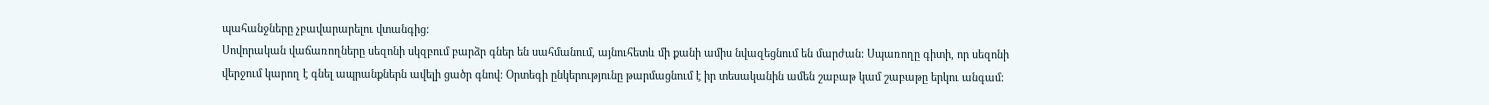պահանջները չբավարարելու վտանգից:
Սովորական վաճառողները սեզոնի սկզբում բարձր գներ են սահմանում, այնուհետև մի քանի ամիս նվազեցնում են մարժան: Սպառողը գիտի, որ սեզոնի վերջում կարող է գնել ապրանքներն ավելի ցածր գնով: Օրտեգի ընկերությունը թարմացնում է իր տեսականին ամեն շաբաթ կամ շաբաթը երկու անգամ: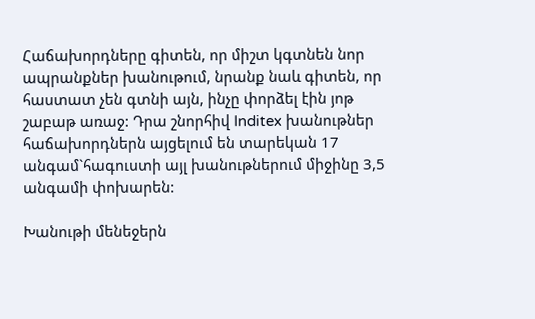Հաճախորդները գիտեն, որ միշտ կգտնեն նոր ապրանքներ խանութում, նրանք նաև գիտեն, որ հաստատ չեն գտնի այն, ինչը փորձել էին յոթ շաբաթ առաջ: Դրա շնորհիվ Inditex խանութներ հաճախորդներն այցելում են տարեկան 17 անգամ`հագուստի այլ խանութներում միջինը 3,5 անգամի փոխարեն:

Խանութի մենեջերն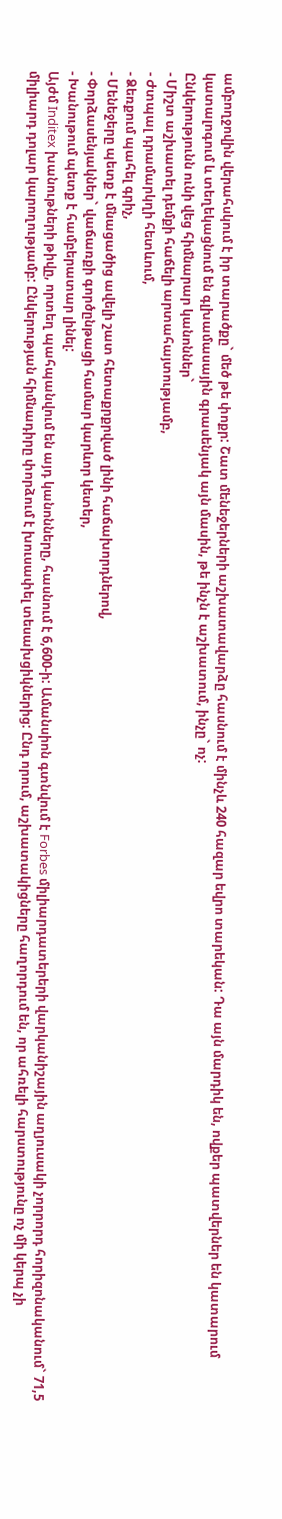ամբողջովին վերահսկում է իր տարածքը` մեծ թե փոքր: Շատ մենեջերների աշխատավարձը հասնում է մինչև 240 հազար եվրո տարեկան: Դա այն մարդիկ են, ովքեր պատվերներ են կատարում կատալոգում և տեղեկացնում են գլխամասային գրասենյակ այն մասին, թե ինչն է աշխատում, ինչը` ոչ:
Ընկերությունն ունի վեց հիմնարար կանոններ`
- Միշտ աշխատել դեմքի հաճելի արտահայտությամբ,
- Ժտպալ դրամարկղի հետևում,
- Ձեռքում պահել գրիչ,
- Մենեջերը պետք է մնացածից ավելի շատ հետաքրքրված լինի հաճախորդներով,
- Փորձասենյակներ` վաճառքի գործընթացի համար կարևոր կետեր,
- Խանութում պետք է համբերատար լինել:
Այժմ Inditex խանութների թիվը, որտեղ պահպանվում են այդ կանոնները, հասնում է 6,600-ի: Ամանսիոն գտնվում է Forbes միլիարդատերերի վարկանիշային աղյուսակի չորրորդ հորիզոնականում` 71,5 միլիարդ դոլար կարողությամբ: Ընկերության հիմնադիրը փորձում է խուսափել տեսախցիկներից: Ընդ որում, աշխատակիցները հաղորդում են, որ ահռելի հարստությունը ոչ մի կերպ չի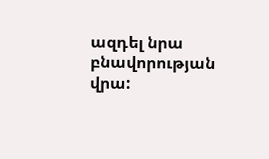ազդել նրա բնավորության վրա: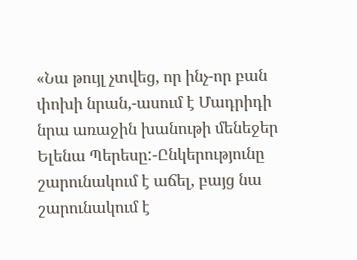«Նա թույլ չտվեց, որ ինչ-որ բան փոխի նրան,-ասում է Մադրիդի նրա առաջին խանութի մենեջեր Ելենա Պերեսը:-Ընկերությունը շարունակում է աճել, բայց նա շարունակում է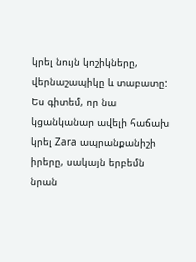կրել նույն կոշիկները, վերնաշապիկը և տաբատը: Ես գիտեմ, որ նա կցանկանար ավելի հաճախ կրել Zara ապրանքանիշի իրերը, սակայն երբեմն նրան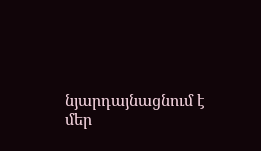նյարդայնացնում է մեր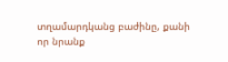տղամարդկանց բաժինը, քանի որ նրանք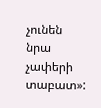չունեն նրա չափերի տաբատ»: